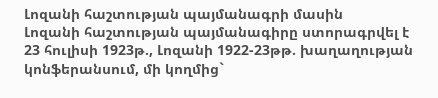Լոզանի հաշտության պայմանագրի մասին
Լոզանի հաշտության պայմանագիրը ստորագրվել է 23 հուլիսի 1923թ., Լոզանի 1922-23թթ. խաղաղության կոնֆերանսում, մի կողմից`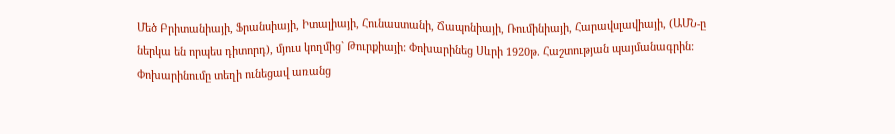Մեծ Բրիտանիայի, Ֆրանսիայի, Իտալիայի, Հունաստանի, Ճապոնիայի, Ռումինիայի, Հարավսլավիայի, (ԱՄՆ-ը ներկա են որպես դիտորդ), մյուս կողմից` Թուրքիայի: Փոխարինեց Սևրի 1920թ. Հաշտության պայմանագրին: Փոխարինումը տեղի ունեցավ առանց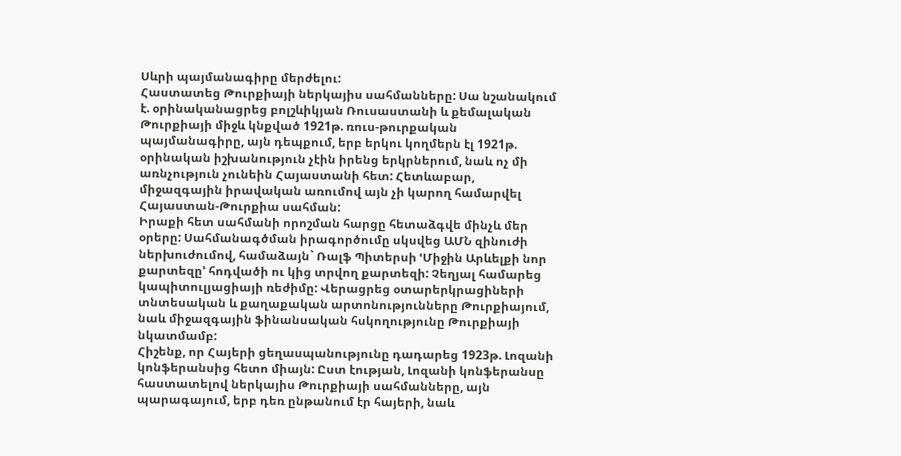Սևրի պայմանագիրը մերժելու:
Հաստատեց Թուրքիայի ներկայիս սահմանները: Սա նշանակում է. օրինականացրեց բոլշևիկյան Ռուսաստանի և քեմալական Թուրքիայի միջև կնքված 1921թ. ռուս-թուրքական պայմանագիրը, այն դեպքում, երբ երկու կողմերն էլ 1921թ. օրինական իշխանություն չէին իրենց երկրներում, նաև ոչ մի առնչություն չունեին Հայաստանի հետ: Հետևաբար, միջազգային իրավական առումով այն չի կարող համարվել Հայաստան-Թուրքիա սահման:
Իրաքի հետ սահմանի որոշման հարցը հետաձգվե մինչև մեր օրերը: Սահմանագծման իրագործումը սկսվեց ԱՄՆ զինուժի ներխուժումով, համաձայն` Ռալֆ Պիտերսի ՙՄիջին Արևելքի նոր քարտեզը՚ հոդվածի ու կից տրվող քարտեզի: Չեղյալ համարեց կապիտուլյացիայի ռեժիմը: Վերացրեց օտարերկրացիների տնտեսական և քաղաքական արտոնությունները Թուրքիայում, նաև միջազգային ֆինանսական հսկողությունը Թուրքիայի նկատմամբ:
Հիշենք, որ Հայերի ցեղասպանությունը դադարեց 1923թ. Լոզանի կոնֆերանսից հետո միայն: Ըստ էության, Լոզանի կոնֆերանսը հաստատելով ներկայիս Թուրքիայի սահմանները, այն պարագայում, երբ դեռ ընթանում էր հայերի, նաև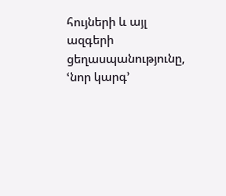հույների և այլ ազգերի ցեղասպանությունը, ՙնոր կարգ՚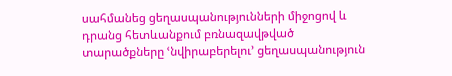սահմանեց ցեղասպանությունների միջոցով և դրանց հետևանքում բռնազավթված տարածքները ՙնվիրաբերելու՚ ցեղասպանություն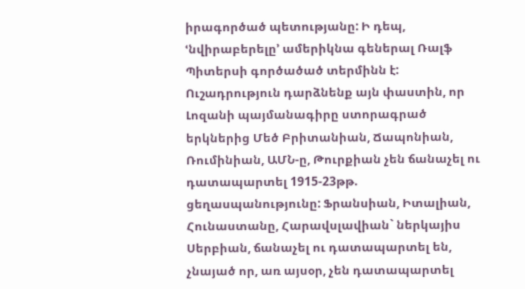իրագործած պետությանը: Ի դեպ, ՙնվիրաբերելը՚ ամերիկնա գեներալ Ռալֆ Պիտերսի գործածած տերմինն է:
Ուշադրություն դարձնենք այն փաստին, որ Լոզանի պայմանագիրը ստորագրած երկներից Մեծ Բրիտանիան, Ճապոնիան, Ռումինիան, ԱՄՆ-ը, Թուրքիան չեն ճանաչել ու դատապարտել 1915-23թթ. ցեղասպանությունը: Ֆրանսիան, Իտալիան, Հունաստանը, Հարավսլավիան` ներկայիս Սերբիան, ճանաչել ու դատապարտել են, չնայած որ, առ այսօր, չեն դատապարտել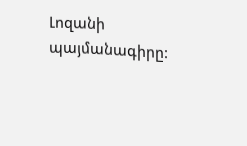Լոզանի պայմանագիրը: